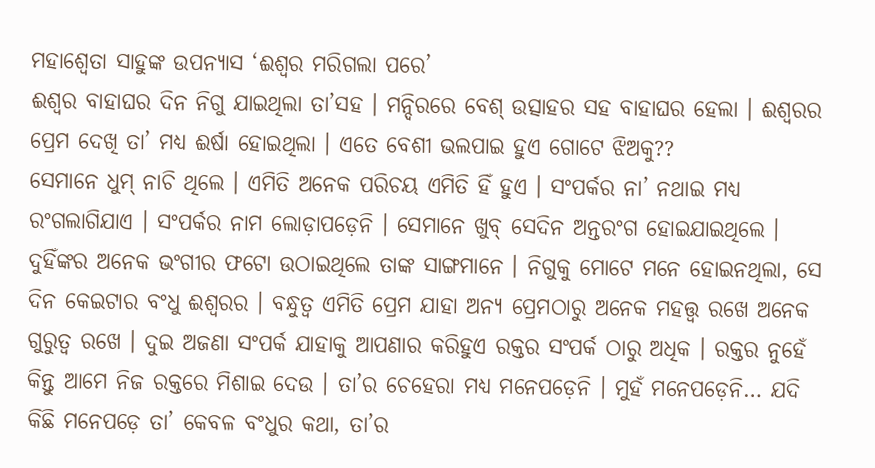ମହାଶ୍ୱେତା ସାହୁଙ୍କ ଉପନ୍ୟାସ ‘ଈଶ୍ୱର ମରିଗଲା ପରେ’
ଈଶ୍ୱର ବାହାଘର ଦିନ ନିଗୁ ଯାଇଥିଲା ତା’ସହ । ମନ୍ଦିରରେ ବେଶ୍ ଉତ୍ସାହର ସହ ବାହାଘର ହେଲା । ଈଶ୍ୱରର ପ୍ରେମ ଦେଖି ତା’ ମଧ୍ୟ ଈର୍ଷା ହୋଇଥିଲା । ଏତେ ବେଶୀ ଭଲପାଇ ହୁଏ ଗୋଟେ ଝିଅକୁ??
ସେମାନେ ଧୁମ୍ ନାଚି ଥିଲେ । ଏମିତି ଅନେକ ପରିଚୟ ଏମିତି ହିଁ ହୁଏ । ସଂପର୍କର ନା’ ନଥାଇ ମଧ୍ୟ ରଂଗଲାଗିଯାଏ । ସଂପର୍କର ନାମ ଲୋଡ଼ାପଡ଼େନି । ସେମାନେ ଖୁବ୍ ସେଦିନ ଅନ୍ତରଂଗ ହୋଇଯାଇଥିଲେ । ଦୁହିଁଙ୍କର ଅନେକ ଭଂଗୀର ଫଟୋ ଉଠାଇଥିଲେ ତାଙ୍କ ସାଙ୍ଗମାନେ । ନିଗୁକୁ ମୋଟେ ମନେ ହୋଇନଥିଲା, ସେ ଦିନ କେଇଟାର ବଂଧୁ ଈଶ୍ୱରର । ବନ୍ଧୁତ୍ୱ ଏମିତି ପ୍ରେମ ଯାହା ଅନ୍ୟ ପ୍ରେମଠାରୁ ଅନେକ ମହତ୍ତ୍ୱ ରଖେ ଅନେକ ଗୁରୁତ୍ୱ ରଖେ । ଦୁଇ ଅଜଣା ସଂପର୍କ ଯାହାକୁ ଆପଣାର କରିହୁଏ ରକ୍ତର ସଂପର୍କ ଠାରୁ ଅଧିକ । ରକ୍ତର ନୁହେଁ କିନ୍ତୁ ଆମେ ନିଜ ରକ୍ତରେ ମିଶାଇ ଦେଉ । ତା’ର ଚେହେରା ମଧ୍ୟ ମନେପଡ଼େନି । ମୁହଁ ମନେପଡ଼େନି… ଯଦି କିଛି ମନେପଡ଼େ ତା’ କେବଳ ବଂଧୁର କଥା, ତା’ର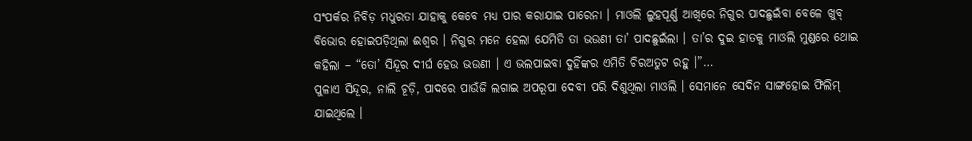ସଂପର୍କର ନିବିଡ଼ ମଧୁରତା ଯାହାକୁ କେବେ ମଧ୍ୟ ପାର କରାଯାଇ ପାରେନା । ମାଓଲି ଲୁହପୂର୍ଣ୍ଣ ଆଖିରେ ନିଗୁର ପାଦଛୁଇଁବା ବେଳେ ଖୁବ୍ ବିଭୋର ହୋଇପଡ଼ିଥିଲା ଈଶ୍ୱର । ନିଗୁର ମନେ ହେଲା ଯେମିତି ତା ଭଉଣୀ ତା’ ପାଦଛୁଇଁଲା । ତା’ର ଦୁଇ ହାତକୁ ମାଓଲି ମୁଣ୍ଡରେ ଥୋଇ କହିଲା – “ତୋ’ ସିନ୍ଦୂର ଦୀର୍ଘ ହେଉ ଭଉଣୀ । ଏ ଭଲପାଇବା ଦୁହିଁଙ୍କର ଏମିତି ଚିରଅତୁଟ ରହୁ ।”…
ପୁଳାଏ ସିନ୍ଦୂର, ନାଲି ଚୂଡ଼ି, ପାଦରେ ପାଉଁଜି ଲଗାଇ ଅପରୂପା ଦେବୀ ପରି ଦିଶୁଥିଲା ମାଓଲି । ସେମାନେ ସେଦିନ ସାଙ୍ଗହୋଇ ଫିଲିମ୍ ଯାଇଥିଲେ ।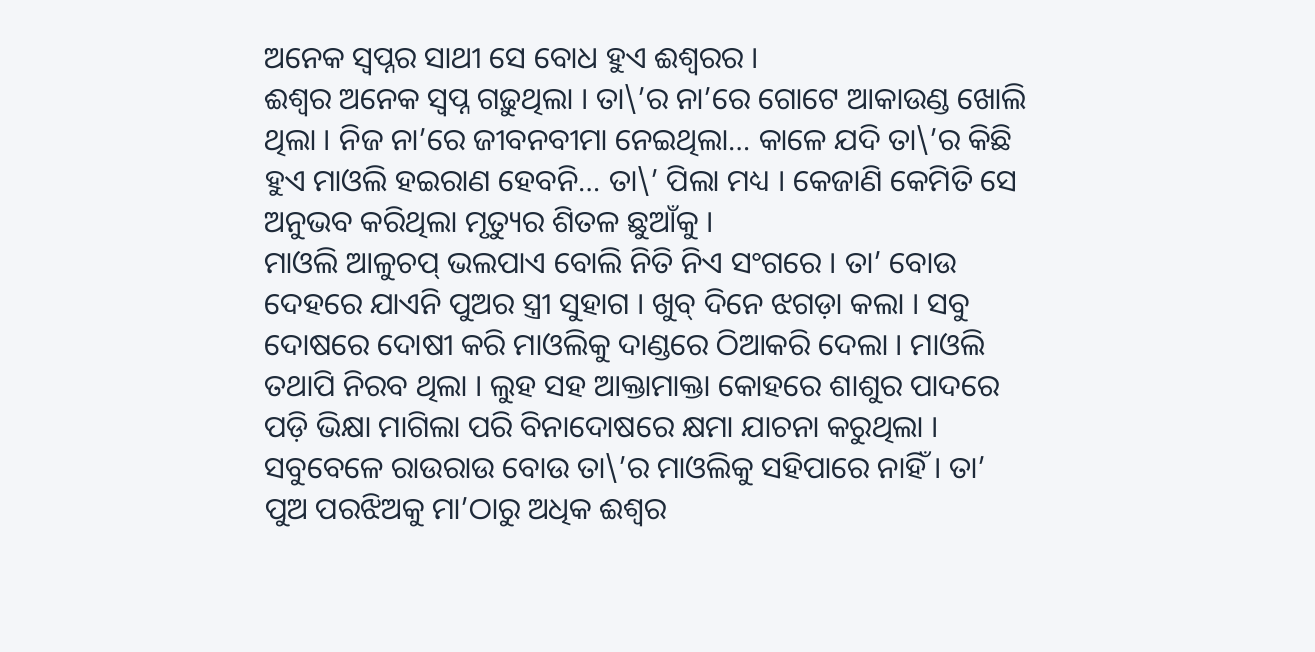ଅନେକ ସ୍ୱପ୍ନର ସାଥୀ ସେ ବୋଧ ହୁଏ ଈଶ୍ୱରର ।
ଈଶ୍ୱର ଅନେକ ସ୍ୱପ୍ନ ଗଢ଼ୁଥିଲା । ତା\’ର ନା’ରେ ଗୋଟେ ଆକାଉଣ୍ଡ ଖୋଲି ଥିଲା । ନିଜ ନା’ରେ ଜୀବନବୀମା ନେଇଥିଲା… କାଳେ ଯଦି ତା\’ର କିଛି
ହୁଏ ମାଓଲି ହଇରାଣ ହେବନି… ତା\’ ପିଲା ମଧ୍ୟ । କେଜାଣି କେମିତି ସେ ଅନୁଭବ କରିଥିଲା ମୃତ୍ୟୁର ଶିତଳ ଛୁଆଁକୁ ।
ମାଓଲି ଆଳୁଚପ୍ ଭଲପାଏ ବୋଲି ନିତି ନିଏ ସଂଗରେ । ତା’ ବୋଉ ଦେହରେ ଯାଏନି ପୁଅର ସ୍ତ୍ରୀ ସୁହାଗ । ଖୁବ୍ ଦିନେ ଝଗଡ଼ା କଲା । ସବୁ ଦୋଷରେ ଦୋଷୀ କରି ମାଓଲିକୁ ଦାଣ୍ଡରେ ଠିଆକରି ଦେଲା । ମାଓଲି ତଥାପି ନିରବ ଥିଲା । ଲୁହ ସହ ଆକ୍ତାମାକ୍ତା କୋହରେ ଶାଶୁର ପାଦରେ ପଡ଼ି ଭିକ୍ଷା ମାଗିଲା ପରି ବିନାଦୋଷରେ କ୍ଷମା ଯାଚନା କରୁଥିଲା । ସବୁବେଳେ ରାଉରାଉ ବୋଉ ତା\’ର ମାଓଲିକୁ ସହିପାରେ ନାହିଁ । ତା’ ପୁଅ ପରଝିଅକୁ ମା’ଠାରୁ ଅଧିକ ଈଶ୍ୱର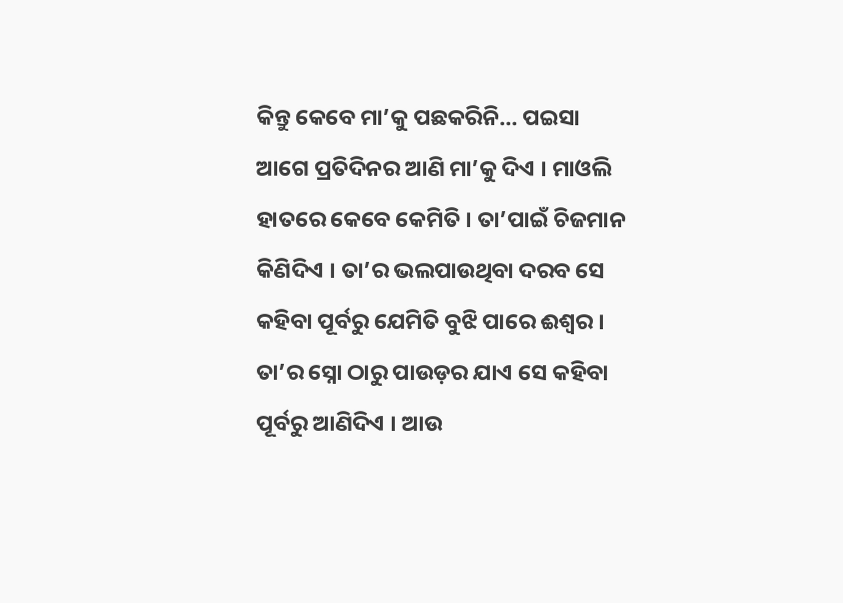କିନ୍ତୁ କେବେ ମା’କୁ ପଛକରିନି… ପଇସା ଆଗେ ପ୍ରତିଦିନର ଆଣି ମା’କୁ ଦିଏ । ମାଓଲି ହାତରେ କେବେ କେମିତି । ତା’ପାଇଁ ଚିଜମାନ କିଣିଦିଏ । ତା’ର ଭଲପାଉଥିବା ଦରବ ସେ କହିବା ପୂର୍ବରୁ ଯେମିତି ବୁଝି ପାରେ ଈଶ୍ୱର । ତା’ର ସ୍ନୋ ଠାରୁ ପାଉଡ଼ର ଯାଏ ସେ କହିବା ପୂର୍ବରୁ ଆଣିଦିଏ । ଆଉ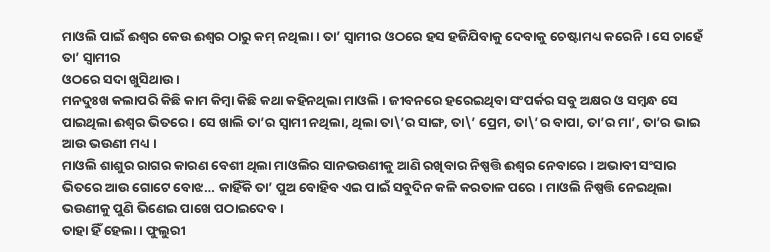ମାଓଲି ପାଇଁ ଈଶ୍ୱର କେଉ ଈଶ୍ୱର ଠାରୁ କମ୍ ନଥିଲା । ତା’ ସ୍ୱାମୀର ଓଠରେ ହସ ହଜିଯିବାକୁ ଦେବାକୁ ଚେଷ୍ଟାମଧ୍ୟ କରେନି । ସେ ଚାହେଁ ତା’ ସ୍ୱାମୀର
ଓଠରେ ସଦା ଖୁସିଥାଉ ।
ମନଦୁଃଖ କଲାପରି କିଛି କାମ କିମ୍ବା କିଛି କଥା କହିନଥିଲା ମାଓଲି । ଜୀବନରେ ହରେଇଥିବା ସଂପର୍କର ସବୁ ଅକ୍ଷର ଓ ସମ୍ବନ୍ଧ ସେ ପାଇଥିଲା ଈଶ୍ୱର ଭିତରେ । ସେ ଖାଲି ତା’ର ସ୍ୱାମୀ ନଥିଲା, ଥିଲା ତା\’ର ସାଙ୍ଗ, ତା\’ ପ୍ରେମ, ତା\’ର ବାପା, ତା’ର ମା’, ତା’ର ଭାଇ ଆଉ ଭଉଣୀ ମଧ୍ୟ ।
ମାଓଲି ଶାଶୁର ରାଗର କାରଣ ବେଶୀ ଥିଲା ମାଓଲିର ସାନଭଉଣୀକୁ ଆଣି ରଖିବାର ନିଷ୍ପତ୍ତି ଈଶ୍ୱର ନେବାରେ । ଅଭାବୀ ସଂସାର ଭିତରେ ଆଉ ଗୋଟେ ବୋଝ… କାହିଁକି ତା’ ପୁଅ ବୋହିବ ଏଇ ପାଇଁ ସବୁଦିନ କଳି କରତାଳ ପରେ । ମାଓଲି ନିଷ୍ପତ୍ତି ନେଇଥିଲା ଭଉଣୀକୁ ପୁଣି ଭିଣେଇ ପାଖେ ପଠାଇଦେବ ।
ତାହା ହିଁ ହେଲା । ଫୁଲୁରୀ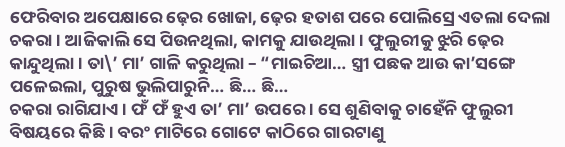ଫେରିବାର ଅପେକ୍ଷାରେ ଢ଼େର ଖୋଜା, ଢ଼େର ହତାଶ ପରେ ପୋଲିସ୍ରେ ଏତଲା ଦେଲା ଚକରା । ଆଜିକାଲି ସେ ପିଉନଥିଲା, କାମକୁ ଯାଉଥିଲା । ଫୁଲୁରୀକୁ ଝୁରି ଢ଼େର କାନ୍ଦୁଥିଲା । ତା\’ ମା’ ଗାଳି କରୁଥିଲା – “ମାଇଚିଆ… ସ୍ତ୍ରୀ ପଛକ ଆଉ କା’ସଙ୍ଗେ ପଳେଇଲା, ପୁରୁଷ ଭୁଲିପାରୁନି… ଛି… ଛି…
ଚକରା ରାଗିଯାଏ । ଫଁ ଫଁ ହୁଏ ତା’ ମା’ ଉପରେ । ସେ ଶୁଣିବାକୁ ଚାହେଁନି ଫୁଲୁରୀ ବିଷୟରେ କିଛି । ବରଂ ମାଟିରେ ଗୋଟେ କାଠିରେ ଗାରଟାଣୁ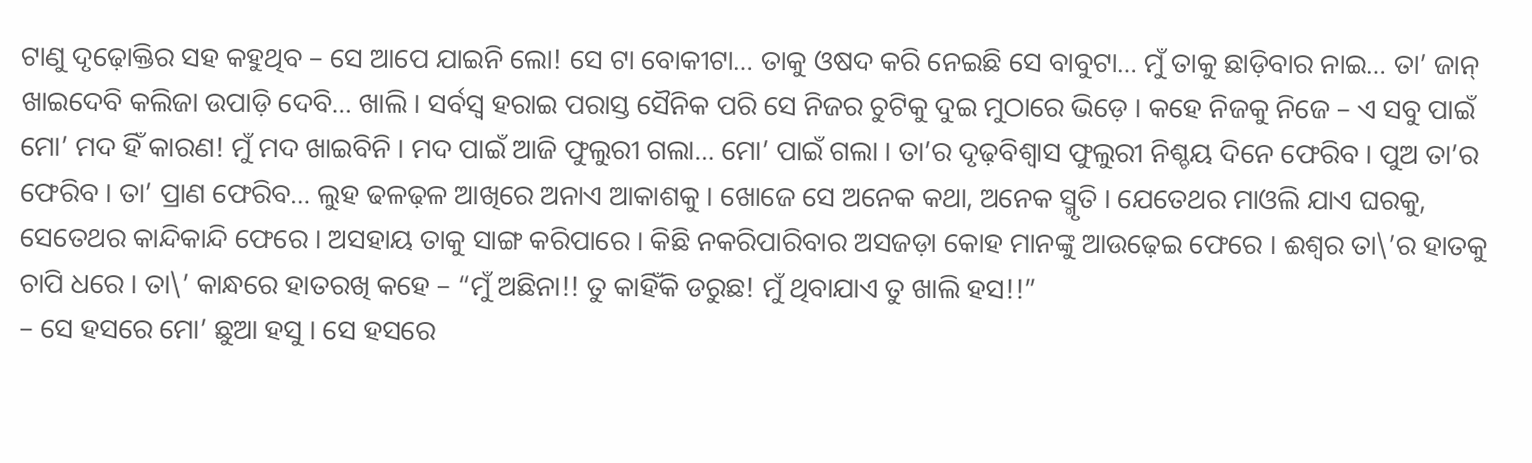ଟାଣୁ ଦୃଢ଼ୋକ୍ତିର ସହ କହୁଥିବ – ସେ ଆପେ ଯାଇନି ଲୋ! ସେ ଟା ବୋକୀଟା… ତାକୁ ଓଷଦ କରି ନେଇଛି ସେ ବାବୁଟା… ମୁଁ ତାକୁ ଛାଡ଼ିବାର ନାଇ… ତା’ ଜାନ୍ ଖାଇଦେବି କଲିଜା ଉପାଡ଼ି ଦେବି… ଖାଲି । ସର୍ବସ୍ୱ ହରାଇ ପରାସ୍ତ ସୈନିକ ପରି ସେ ନିଜର ଚୁଟିକୁ ଦୁଇ ମୁଠାରେ ଭିଡ଼େ । କହେ ନିଜକୁ ନିଜେ – ଏ ସବୁ ପାଇଁ ମୋ’ ମଦ ହିଁ କାରଣ! ମୁଁ ମଦ ଖାଇବିନି । ମଦ ପାଇଁ ଆଜି ଫୁଲୁରୀ ଗଲା… ମୋ’ ପାଇଁ ଗଲା । ତା’ର ଦୃଢ଼ବିଶ୍ୱାସ ଫୁଲୁରୀ ନିଶ୍ଚୟ ଦିନେ ଫେରିବ । ପୁଅ ତା’ର ଫେରିବ । ତା’ ପ୍ରାଣ ଫେରିବ… ଲୁହ ଢଳଢ଼ଳ ଆଖିରେ ଅନାଏ ଆକାଶକୁ । ଖୋଜେ ସେ ଅନେକ କଥା, ଅନେକ ସ୍ମୃତି । ଯେତେଥର ମାଓଲି ଯାଏ ଘରକୁ, ସେତେଥର କାନ୍ଦିକାନ୍ଦି ଫେରେ । ଅସହାୟ ତାକୁ ସାଙ୍ଗ କରିପାରେ । କିଛି ନକରିପାରିବାର ଅସଜଡ଼ା କୋହ ମାନଙ୍କୁ ଆଉଢ଼େଇ ଫେରେ । ଈଶ୍ୱର ତା\’ର ହାତକୁ ଚାପି ଧରେ । ତା\’ କାନ୍ଧରେ ହାତରଖି କହେ – “ମୁଁ ଅଛିନା!! ତୁ କାହିଁକି ଡରୁଛ! ମୁଁ ଥିବାଯାଏ ତୁ ଖାଲି ହସ!!”
– ସେ ହସରେ ମୋ’ ଛୁଆ ହସୁ । ସେ ହସରେ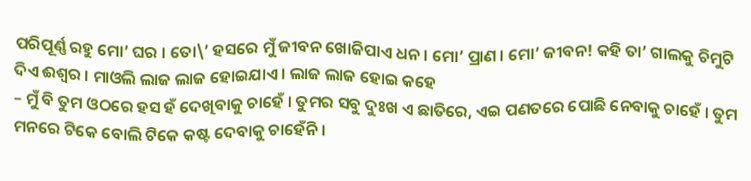ପରିପୂର୍ଣ୍ଣ ରହୁ ମୋ’ ଘର । ତୋ\’ ହସରେ ମୁଁ ଜୀବନ ଖୋଜିପାଏ ଧନ । ମୋ’ ପ୍ରାଣ । ମୋ’ ଜୀବନ! କହି ତା’ ଗାଲକୁ ଚିମୁଟି ଦିଏ ଈଶ୍ୱର । ମାଓଲି ଲାଜ ଲାଜ ହୋଇଯାଏ । ଲାଜ ଲାଜ ହୋଇ କହେ
– ମୁଁ ବି ତୁମ ଓଠରେ ହସ ହଁ ଦେଖିବାକୁ ଚାହେଁ । ତୁମର ସବୁ ଦୁଃଖ ଏ ଛାତିରେ, ଏଇ ପଣତରେ ପୋଛି ନେବାକୁ ଚାହେଁ । ତୁମ ମନରେ ଟିକେ ବୋଲି ଟିକେ କଷ୍ଟ ଦେବାକୁ ଚାହେଁନି ।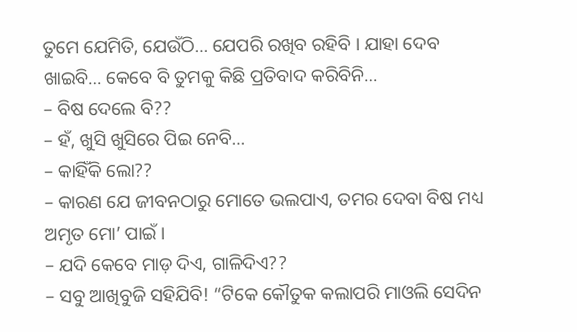ତୁମେ ଯେମିତି, ଯେଉଁଠି… ଯେପରି ରଖିବ ରହିବି । ଯାହା ଦେବ ଖାଇବି… କେବେ ବି ତୁମକୁ କିଛି ପ୍ରତିବାଦ କରିବିନି…
– ବିଷ ଦେଲେ ବି??
– ହଁ, ଖୁସି ଖୁସିରେ ପିଇ ନେବି…
– କାହିଁକି ଲୋ??
– କାରଣ ଯେ ଜୀବନଠାରୁ ମୋତେ ଭଲପାଏ, ତମର ଦେବା ବିଷ ମଧ୍ୟ ଅମୃତ ମୋ’ ପାଇଁ ।
– ଯଦି କେବେ ମାଡ଼ ଦିଏ, ଗାଳିଦିଏ??
– ସବୁ ଆଖିବୁଜି ସହିଯିବି! “ଟିକେ କୌତୁକ କଲାପରି ମାଓଲି ସେଦିନ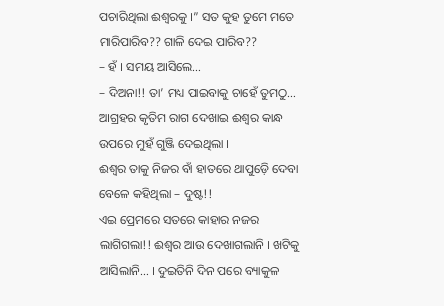ପଚାରିଥିଲା ଈଶ୍ୱରକୁ ।” ସତ କୁହ ତୁମେ ମତେ ମାରିପାରିବ?? ଗାଳି ଦେଇ ପାରିବ??
– ହଁ । ସମୟ ଆସିଲେ…
– ଦିଅନା!! ତା’ ମଧ୍ୟ ପାଇବାକୁ ଚାହେଁ ତୁମଠୁ… ଆଗ୍ରହର କୃତିମ ରାଗ ଦେଖାଇ ଈଶ୍ୱର କାନ୍ଧ ଉପରେ ମୁହଁ ଗୁଞ୍ଜି ଦେଇଥିଲା ।
ଈଶ୍ୱର ତାକୁ ନିଜର ବାଁ ହାତରେ ଥାପୁଡ଼େି ଦେବା ବେଳେ କହିଥିଲା – ଦୁଷ୍ଟ!!
ଏଇ ପ୍ରେମରେ ସତରେ କାହାର ନଜର ଲାଗିଗଲା!! ଈଶ୍ୱର ଆଉ ଦେଖାଗଲାନି । ଖଟିକୁ ଆସିଲାନି… । ଦୁଇତିନି ଦିନ ପରେ ବ୍ୟାକୁଳ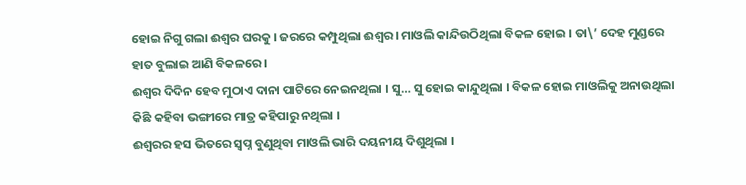ହୋଇ ନିଗୁ ଗଲା ଈଶ୍ୱର ଘରକୁ । ଜରରେ କମ୍ପୁଥିଲା ଈଶ୍ୱର । ମାଓଲି କାନ୍ଦିଉଠିଥିଲା ବିକଳ ହୋଇ । ତା\’ ଦେହ ମୁଣ୍ଡରେ ହାତ ବୁଲାଇ ଆଣି ବିକଳରେ ।
ଈଶ୍ୱର ଦିଦିନ ହେବ ମୁଠାଏ ଦାନା ପାଟିରେ ନେଇନଥିଲା । ସୁ… ସୁ ହୋଇ କାନ୍ଦୁଥିଲା । ବିକଳ ହୋଇ ମାଓଲିକୁ ଅନାଉଥିଲା କିଛି କହିବା ଭଙ୍ଗୀରେ ମାତ୍ର କହିପାରୁ ନଥିଲା ।
ଈଶ୍ୱରର ହସ ଭିତରେ ସ୍ୱପ୍ନ ବୁଣୁଥିବା ମାଓଲି ଭାରି ଦୟନୀୟ ଦିଶୁଥିଲା ।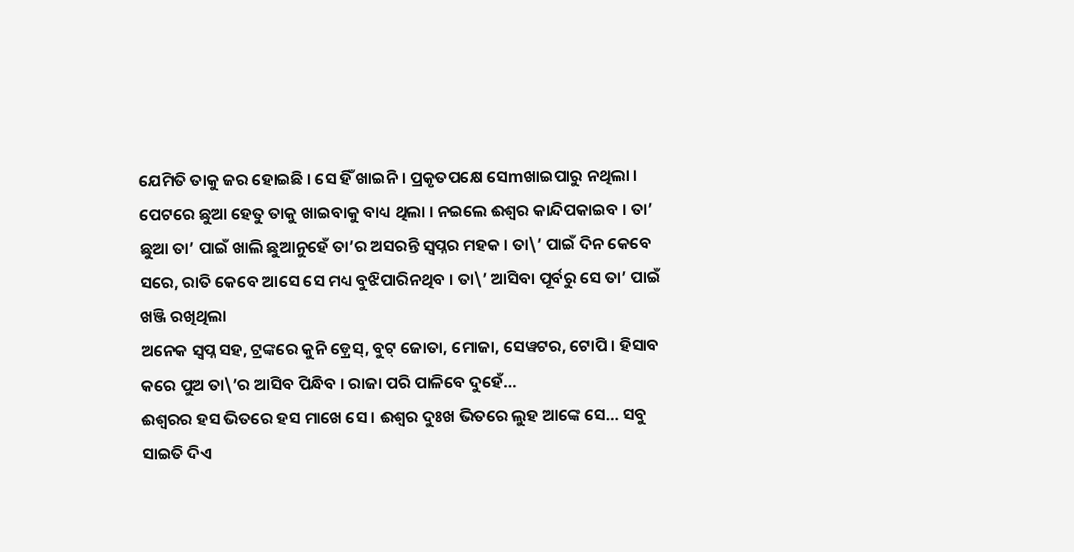ଯେମିତି ତାକୁ ଜର ହୋଇଛି । ସେ ହିଁ ଖାଇନି । ପ୍ରକୃତପକ୍ଷେ ସେmଖାଇପାରୁ ନଥିଲା । ପେଟରେ ଛୁଆ ହେତୁ ତାକୁ ଖାଇବାକୁ ବାଧ୍ୟ ଥିଲା । ନଇଲେ ଈଶ୍ୱର କାନ୍ଦିପକାଇବ । ତା’ ଛୁଆ ତା’ ପାଇଁ ଖାଲି ଛୁଆନୁହେଁ ତା’ର ଅସରନ୍ତି ସ୍ୱପ୍ନର ମହକ । ତା\’ ପାଇଁ ଦିନ କେବେ ସରେ, ରାତି କେବେ ଆସେ ସେ ମଧ୍ୟ ବୁଝିପାରିନଥିବ । ତା\’ ଆସିବା ପୂର୍ବରୁ ସେ ତା’ ପାଇଁ ଖଞ୍ଜି ରଖିଥିଲା
ଅନେକ ସ୍ୱପ୍ନ ସହ, ଟ୍ରଙ୍କରେ କୁନି ଡ଼୍ରେସ୍, ବୁଟ୍ ଜୋତା, ମୋଜା, ସେୱଟର, ଟୋପି । ହିସାବ କରେ ପୁଅ ତା\’ର ଆସିବ ପିନ୍ଧିବ । ରାଜା ପରି ପାଳିବେ ଦୁହେଁ…
ଈଶ୍ୱରର ହସ ଭିତରେ ହସ ମାଖେ ସେ । ଈଶ୍ୱର ଦୁଃଖ ଭିତରେ ଲୁହ ଆଙ୍କେ ସେ… ସବୁ ସାଇତି ଦିଏ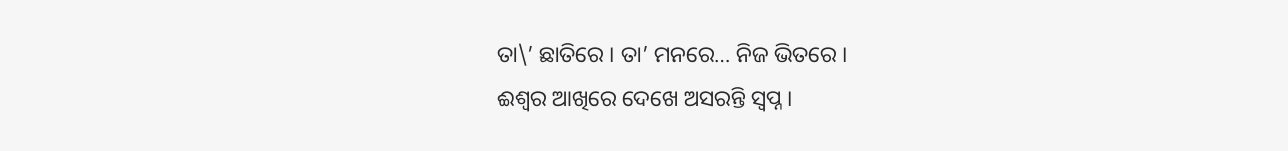ତା\’ ଛାତିରେ । ତା’ ମନରେ… ନିଜ ଭିତରେ ।
ଈଶ୍ୱର ଆଖିରେ ଦେଖେ ଅସରନ୍ତି ସ୍ୱପ୍ନ ।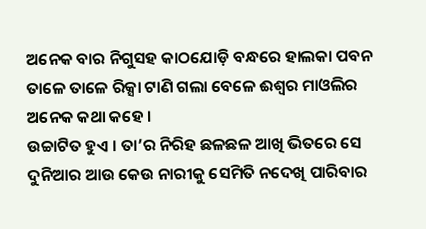ଅନେକ ବାର ନିଗୁସହ କାଠଯୋଡ଼ି ବନ୍ଧରେ ହାଲକା ପବନ ତାଳେ ତାଳେ ରିକ୍ସା ଟାଣି ଗଲା ବେଳେ ଈଶ୍ୱର ମାଓଲିର ଅନେକ କଥା କହେ ।
ଉଚ୍ଚାଟିତ ହୁଏ । ତା’ର ନିରିହ ଛଳଛଳ ଆଖି ଭିତରେ ସେ ଦୁନିଆର ଆଉ କେଉ ନାରୀକୁ ସେମିତି ନଦେଖି ପାରିବାର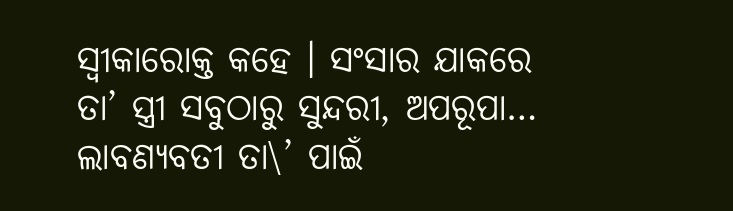ସ୍ୱୀକାରୋକ୍ତ କହେ । ସଂସାର ଯାକରେ ତା’ ସ୍ତ୍ରୀ ସବୁଠାରୁ ସୁନ୍ଦରୀ, ଅପରୂପା… ଲାବଣ୍ୟବତୀ ତା\’ ପାଇଁ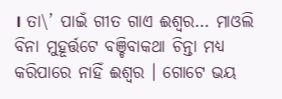। ତା\’ ପାଇଁ ଗୀତ ଗାଏ ଈଶ୍ୱର… ମାଓଲି ବିନା ମୁହୂର୍ତ୍ତଟେ ବଞ୍ଚିବାକଥା ଚିନ୍ତା ମଧ୍ୟ କରିପାରେ ନାହିଁ ଈଶ୍ୱର । ଗୋଟେ ଭୟ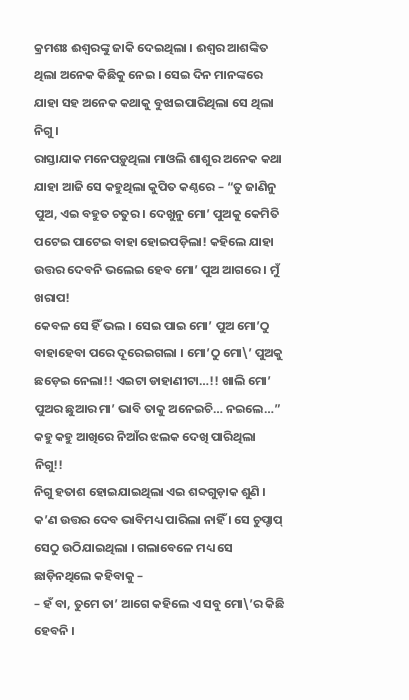କ୍ରମଶଃ ଈଶ୍ୱରଙ୍କୁ ଜାକି ଦେଇଥିଲା । ଈଶ୍ୱର ଆଶଙ୍କିତ ଥିଲା ଅନେକ କିଛିକୁ ନେଇ । ସେଇ ଦିନ ମାନଙ୍କରେ ଯାହା ସହ ଅନେକ କଥାକୁ ବୁଝାଇପାରିଥିଲା ସେ ଥିଲା ନିଗୁ ।
ରାସ୍ତାଯାକ ମନେପଡ଼ୁଥିଲା ମାଓଲି ଶାଶୁର ଅନେକ କଥା ଯାହା ଆଜି ସେ କହୁଥିଲା କୁପିତ କଣ୍ଠରେ – “ତୁ ଜାଣିନୁ ପୁଅ, ଏଇ ବହୁତ ଚତୁର । ଦେଖୁନୁ ମୋ’ ପୁଅକୁ କେମିତି ପଟେଇ ପାଟେଇ ବାହା ହୋଇପଡ଼ିଲା! କହିଲେ ଯାହା ଉତ୍ତର ଦେବନି ଭଲେଇ ହେବ ମୋ’ ପୁଅ ଆଗରେ । ମୁଁ ଖରାପ!
କେବଳ ସେ ହିଁ ଭଲ । ସେଇ ପାଇ ମୋ’ ପୁଅ ମୋ’ଠୁ ବାହାହେବା ପରେ ଦୂରେଇଗଲା । ମୋ’ଠୁ ମୋ\’ ପୁଅକୁ ଛଡ଼େଇ ନେଲା!! ଏଇଟା ଡାହାଣୀଟା…!! ଖାଲି ମୋ’ ପୁଅର ଛୁଆର ମା’ ଭାବି ତାକୁ ଅନେଇଚି… ନଇଲେ…” କହୁ କହୁ ଆଖିରେ ନିଆଁର ଝଲକ ଦେଖି ପାରିଥିଲା ନିଗୁ!!
ନିଗୁ ହତାଶ ହୋଇଯାଇଥିଲା ଏଇ ଶବ୍ଦଗୁଡ଼ାକ ଶୁଣି । କ’ଣ ଉତ୍ତର ଦେବ ଭାବିମଧ୍ୟ ପାରିଲା ନାହିଁ । ସେ ଚୁପ୍ଚାପ୍ ସେଠୁ ଉଠିଯାଇଥିଲା । ଗଲାବେଳେ ମଧ୍ୟ ସେ ଛାଡ଼ିନଥିଲେ କହିବାକୁ –
– ହଁ ବା, ତୁମେ ତା’ ଆଗେ କହିଲେ ଏ ସବୁ ମୋ\’ର କିଛି ହେବନି ।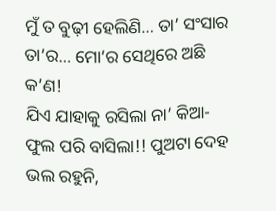ମୁଁ ତ ବୁଢ଼ୀ ହେଲିଣି… ତା’ ସଂସାର ତା’ର… ମୋ’ର ସେଥିରେ ଅଛି କ’ଣ!
ଯିଏ ଯାହାକୁ ରସିଲା ନା’ କିଆ-ଫୁଲ ପରି ବାସିଲା!! ପୁଅଟା ଦେହ ଭଲ ରହୁନି,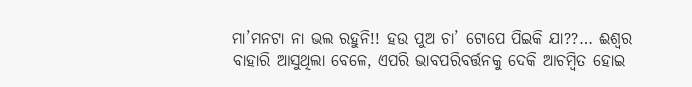ମା’ମନଟା ନା ଭଲ ରହୁନି!! ହଉ ପୁଅ ଚା’ ଟୋପେ ପିଇକି ଯା??… ଈଶ୍ୱର ବାହାରି ଆସୁଥିଲା ବେଳେ, ଏପରି ଭାବପରିବର୍ତ୍ତନକୁ ଦେକି ଆଚମ୍ବିତ ହୋଇ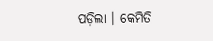ପଡ଼ିଲା । କେମିତି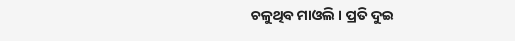ଚଳୁଥିବ ମାଓଲି । ପ୍ରତି ଦୁଇ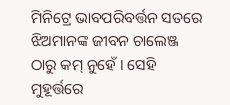ମିନିଟ୍ରେ ଭାବପରିବର୍ତ୍ତନ ସତରେ ଝିଅମାନଙ୍କ ଜୀବନ ଚାଲେଞ୍ଜ ଠାରୁ କମ୍ ନୁହେଁ । ସେହି ମୁହୂର୍ତ୍ତରେ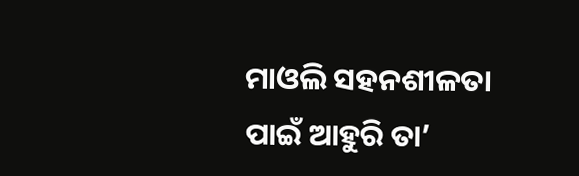ମାଓଲି ସହନଶୀଳତା ପାଇଁ ଆହୁରି ତା’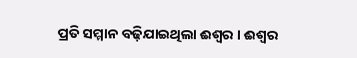ପ୍ରତି ସମ୍ମାନ ବଢ଼ିଯାଇଥିଲା ଈଶ୍ୱର । ଈଶ୍ୱର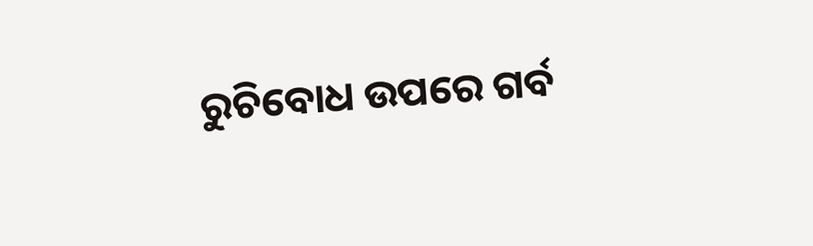ରୁଚିବୋଧ ଉପରେ ଗର୍ବ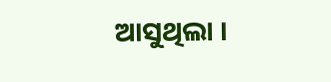ଆସୁଥିଲା ।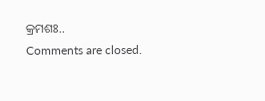କ୍ରମଶଃ..
Comments are closed.